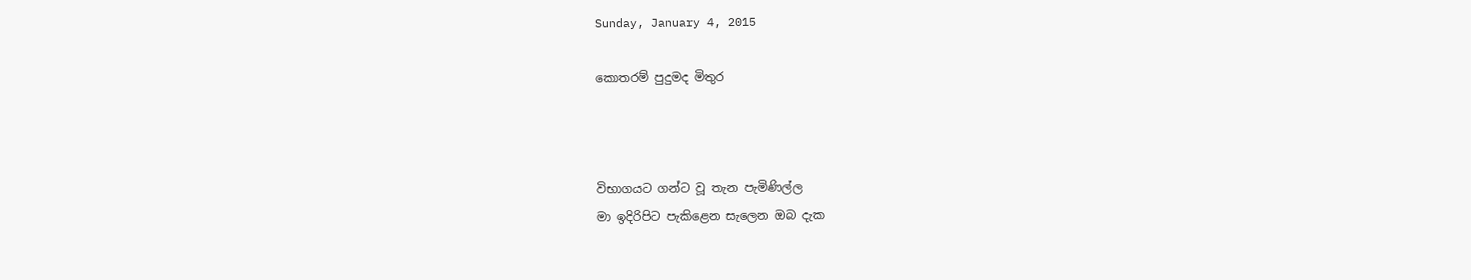Sunday, January 4, 2015

කොතරම් පුදුමද මිතුර



විභාගයට ගන්ට වූ තැන පැමිණිල්ල
මා ඉදිරිපිට පැකිළෙන සැලෙන ඔබ දැක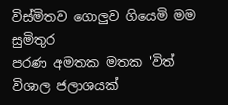විස්මිතව ගොලුව ගියෙමි මම
සුමිතුර
පරණ අමතක මතක 'විත්
විශාල ජලාශයක්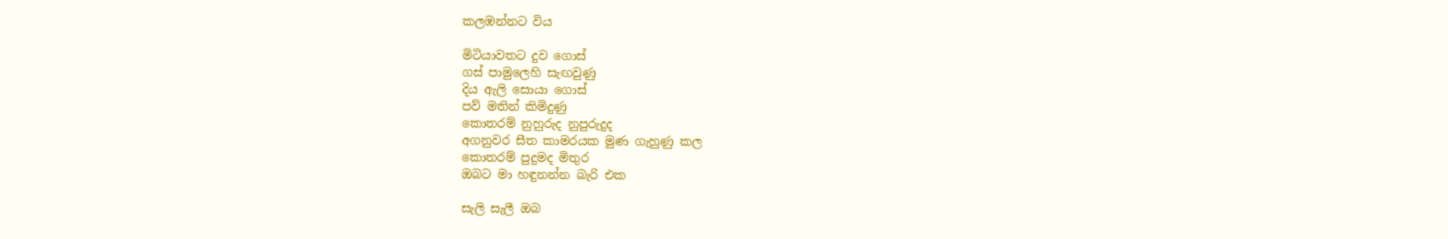කලඹන්නට විය

මිටියාවතට දුව ගොස්
ගස් පාමුලෙහි සැඟවුණු
දිය ඇලි සොයා ගොස්
පව් මතින් කිමිදුණු
කොතරම් නුහුරුද නුපුරුදුද
අගනුවර සීත කාමරයක මුණ ගැහුණු කල
කොතරම් පුදුමද මිතුර
ඔබට මා හඳුනන්න බැරි එක

සැලි සැලී ඔබ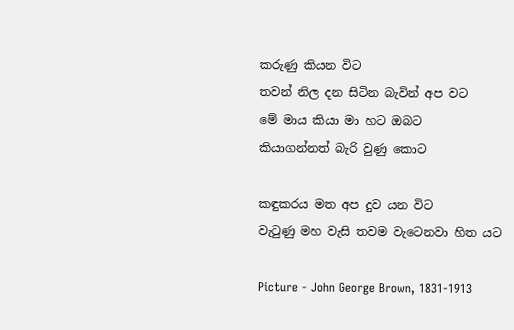කරුණු කියන විට
තවන් නිල දන සිටින බැවින් අප වට
මේ මාය කියා මා හට ඔබට
කියාගන්නත් බැරි වුණු කොට

කඳුකරය මත අප දුව යන විට
වැටුණු මහ වැසි තවම වැටෙනවා හිත යට

Picture - John George Brown, 1831-1913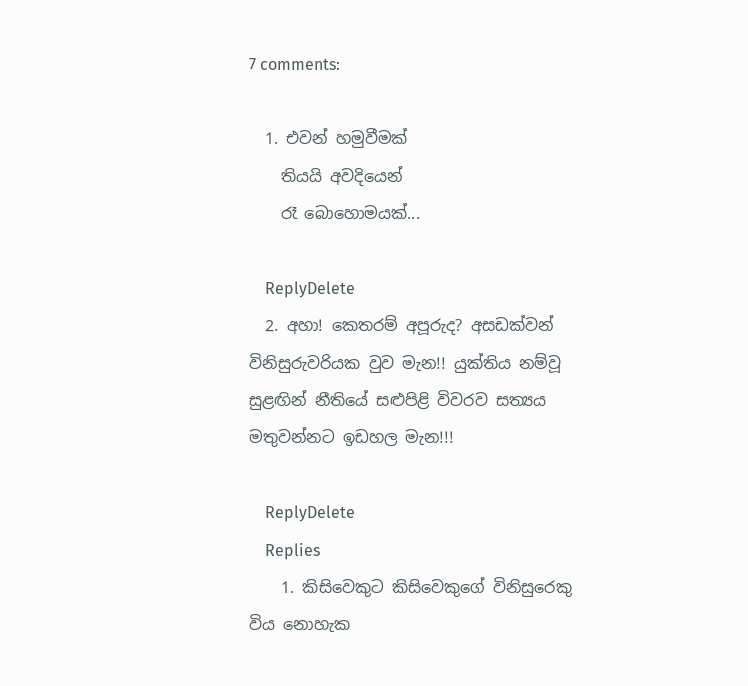7 comments:

  1. එවන් හමුවීමක්
    තියයි අවදියෙන්
    රෑ බොහොමයක්...

    ReplyDelete
  2. අහා! කෙතරම් අපූරුද? අසඩක්වන් විනිසුරුවරියක වුව මැන!! යුක්තිය නම්වූ සුළඟින් නීතියේ සළුපිළි විවරව සත්‍යය මතුවන්නට ඉඩහල මැන!!!

    ReplyDelete
    Replies
    1. කිසිවෙකුට කිසිවෙකුගේ විනිසුරෙකු විය නොහැක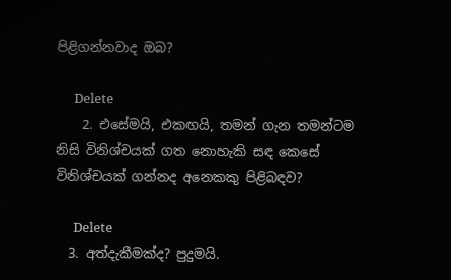පිළිගන්නවාද ඔබ?

      Delete
    2. එසේමයි, එකඟයි, තමන් ගැන තමන්ටම නිසි විනිශ්චයක් ගත නොහැකි සඳ කෙසේ විනිශ්චයක් ගන්නද අනෙකකු පිළිබඳව?

      Delete
  3. අත්දැකීමක්ද? පුදුමයි.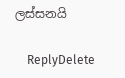ලස්සනයි

    ReplyDelete